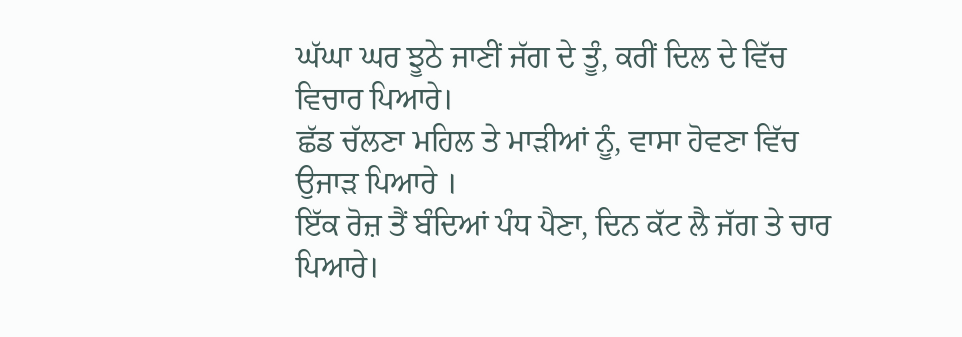ਘੱਘਾ ਘਰ ਝੂਠੇ ਜਾਣੀਂ ਜੱਗ ਦੇ ਤੂੰ, ਕਰੀਂ ਦਿਲ ਦੇ ਵਿੱਚ ਵਿਚਾਰ ਪਿਆਰੇ।
ਛੱਡ ਚੱਲਣਾ ਮਹਿਲ ਤੇ ਮਾੜੀਆਂ ਨੂੰ, ਵਾਸਾ ਹੋਵਣਾ ਵਿੱਚ ਉਜਾੜ ਪਿਆਰੇ ।
ਇੱਕ ਰੋਜ਼ ਤੈਂ ਬੰਦਿਆਂ ਪੰਧ ਪੈਣਾ, ਦਿਨ ਕੱਟ ਲੈ ਜੱਗ ਤੇ ਚਾਰ ਪਿਆਰੇ।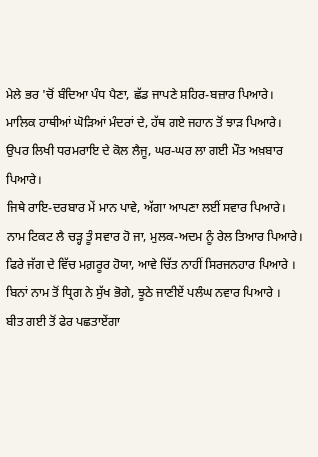ਮੇਲੇ ਭਰ 'ਚੋਂ ਬੰਦਿਆ ਪੰਧ ਪੈਣਾ, ਛੱਡ ਜਾਪਣੇ ਸ਼ਹਿਰ-ਬਜ਼ਾਰ ਪਿਆਰੇ।
ਮਾਲਿਕ ਹਾਥੀਆਂ ਘੋੜਿਆਂ ਮੰਦਰਾਂ ਦੇ, ਹੱਥ ਗਏ ਜਹਾਨ ਤੋਂ ਝਾੜ ਪਿਆਰੇ।
ਉਪਰ ਲਿਖੀ ਧਰਮਰਾਇ ਦੇ ਕੋਲ ਲੈਜੂ, ਘਰ-ਘਰ ਲਾ ਗਈ ਮੌਤ ਅਖ਼ਬਾਰ ਪਿਆਰੇ।
ਜਿਥੇ ਰਾਇ-ਦਰਬਾਰ ਮੇਂ ਮਾਨ ਪਾਵੇ, ਅੱਗਾ ਆਪਣਾ ਲਈਂ ਸਵਾਰ ਪਿਆਰੇ।
ਨਾਮ ਟਿਕਟ ਲੈ ਚੜ੍ਹ ਤੂੰ ਸਵਾਰ ਹੋ ਜਾ, ਮੁਲਕ-ਅਦਮ ਨੂੰ ਰੇਲ ਤਿਆਰ ਪਿਆਰੇ।
ਫਿਰੇ ਜੱਗ ਦੇ ਵਿੱਚ ਮਗ਼ਰੂਰ ਹੋਯਾ, ਆਵੇ ਚਿੱਤ ਨਾਹੀਂ ਸਿਰਜਨਹਾਰ ਪਿਆਰੇ ।
ਬਿਨਾਂ ਨਾਮ ਤੋਂ ਧ੍ਰਿਗ ਨੇ ਸੁੱਖ ਭੋਗੇ, ਝੂਠੇ ਜਾਣੀਏਂ ਪਲੰਘ ਨਵਾਰ ਪਿਆਰੇ ।
ਬੀਤ ਗਈ ਤੋਂ ਫੇਰ ਪਛਤਾਏਂਗਾ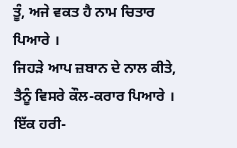ਤੂੰ, ਅਜੇ ਵਕਤ ਹੈ ਨਾਮ ਚਿਤਾਰ ਪਿਆਰੇ ।
ਜਿਹੜੇ ਆਪ ਜ਼ਬਾਨ ਦੇ ਨਾਲ ਕੀਤੇ, ਤੈਨੂੰ ਵਿਸਰੇ ਕੌਲ-ਕਰਾਰ ਪਿਆਰੇ ।
ਇੱਕ ਹਰੀ-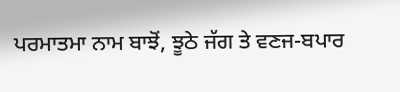ਪਰਮਾਤਮਾ ਨਾਮ ਬਾਝੋਂ, ਝੂਠੇ ਜੱਗ ਤੇ ਵਣਜ-ਬਪਾਰ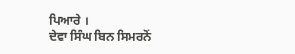ਪਿਆਰੇ ।
ਦੇਵਾ ਸਿੰਘ ਬਿਨ ਸਿਮਰਨੋਂ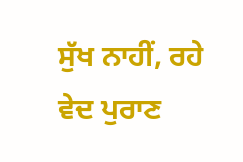ਸੁੱਖ ਨਾਹੀਂ, ਰਹੇ ਵੇਦ ਪੁਰਾਣ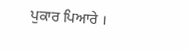ਪੁਕਾਰ ਪਿਆਰੇ ।